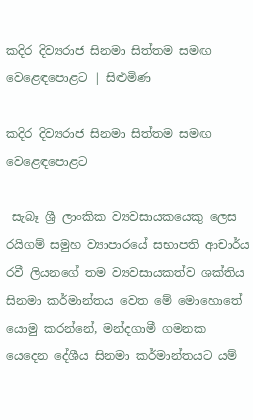කදිර දිව්‍යරාජ සිනමා සිත්තම සමඟ වෙළෙඳපොළට | සිළුමිණ

කදිර දිව්‍යරාජ සිනමා සිත්තම සමඟ වෙළෙඳපොළට

 සැබෑ ශ්‍රී ලාංකික ව්‍යවසායකයෙකු ලෙස රයිගම් සමුහ ව්‍යාපාරයේ සභාපති ආචාර්ය රවී ලියනගේ තම ව්‍යවසායකත්ව ශක්තිය සිනමා කර්මාන්තය වෙත මේ මොහොතේ යොමු කරන්නේ, මන්දගාමී ගමනක යෙදෙන දේශීය සිනමා කර්මාන්තයට යම්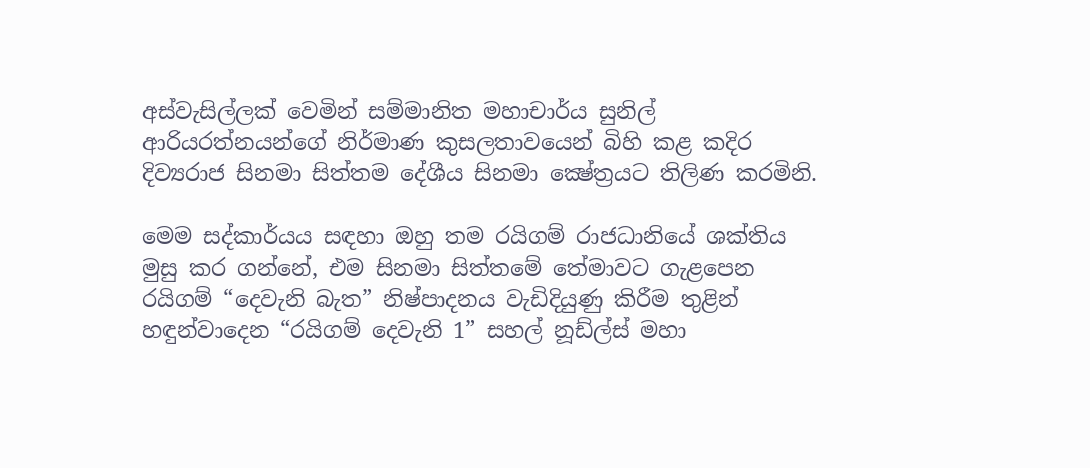අස්වැසිල්ලක් වෙමින් සම්මානිත මහාචාර්ය සුනිල් ආරියරත්නයන්ගේ නිර්මාණ කුසලතාවයෙන් බිහි කළ කදිර දිව්‍යරාජ සිනමා සිත්තම දේශීය සිනමා ක්‍ෂේත්‍රයට තිලිණ කරමිනි.

මෙම සද්කාර්යය සඳහා ඔහු තම රයිගම් රාජධානියේ ශක්තිය මුසු කර ගන්නේ, එම සිනමා සිත්තමේ තේමාවට ගැළපෙන රයිගම් “දෙවැනි බැත” නිෂ්පාදනය වැඩිදියුණු කිරීම තුළින් හඳුන්වාදෙන “රයිගම් දෙවැනි 1” සහල් නූඩ්ල්ස් මහා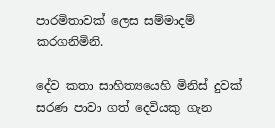පාරමිතාවක් ලෙස සම්මාදම් කරගනිමිනි.

දේව කතා සාහිත්‍යයෙහි මිනිස් දුවක් සරණ පාවා ගත් දෙවියකු ගැන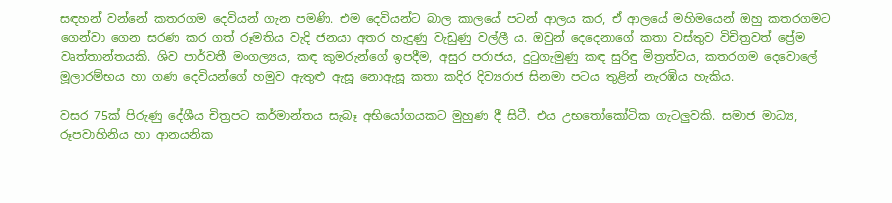සඳහන් වන්නේ කතරගම දෙවියන් ගැන පමණි. එම දෙවියන්ට බාල කාලයේ පටන් ආලය කර, ඒ ආලයේ මහිමයෙන් ඔහු කතරගමට ගෙන්වා ගෙන සරණ කර ගත් රූමතිය වැදි ජනයා අතර හැදුණු වැඩුණු වල්ලී ය. ඔවුන් දෙදෙනාගේ කතා වස්තුව විචිත්‍රවත් ප්‍රේම වෘත්තාන්තයකි. ශිව පාර්වතී මංගල්‍යය, කඳ කුමරුන්ගේ ඉපදීම, අසුර පරාජය, දුටුගැමුණු කඳ සුරිඳු මිත්‍රත්වය, කතරගම දෙවොලේ මූලාරම්භය හා ගණ දෙවියන්ගේ හමුව ඇතුළු ඇසූ නොඇසූ කතා කදිර දිව්‍යරාජ සිනමා පටය තුළින් නැරඹිය හැකිය.

වසර 75ක් පිරුණු දේශීය චිත්‍රපට කර්මාන්තය සැබෑ අභියෝගයකට මුහුණ දී සිටී. එය උභතෝකෝටික ගැටලුවකි. සමාජ මාධ්‍ය, රූපවාහිනිය හා ආනයනික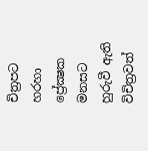චිත්‍රපට හරහා ප්‍රේක්‍ෂක මනසට හුරුවී ඇති විචිත්‍රවත්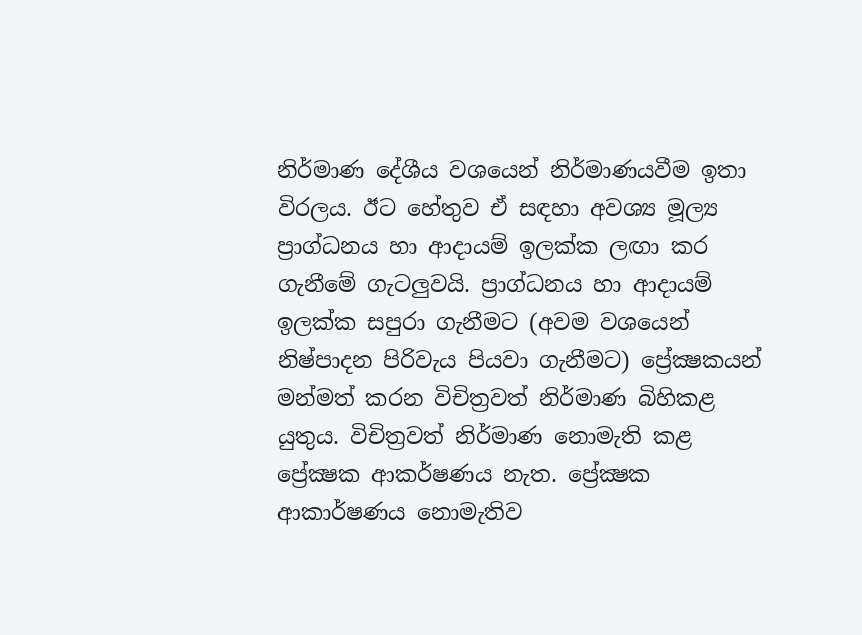නිර්මාණ දේශීය වශයෙන් නිර්මාණයවීම ඉතා විරලය. ඊට හේතුව ඒ සඳහා අවශ්‍ය මූල්‍ය ප්‍රාග්ධනය හා ආදායම් ඉලක්ක ලඟා කර ගැනීමේ ගැටලුවයි. ප්‍රාග්ධනය හා ආදායම් ඉලක්ක සපුරා ගැනීමට (අවම වශයෙන් නිෂ්පාදන පිරිවැය පියවා ගැනීමට) ප්‍රේක්‍ෂකයන් මන්මත් කරන විචිත්‍රවත් නිර්මාණ බිහිකළ යුතුය. විචිත්‍රවත් නිර්මාණ නොමැති කළ ප්‍රේක්‍ෂක ආකර්ෂණය නැත. ප්‍රේක්‍ෂක ආකාර්ෂණය නොමැතිව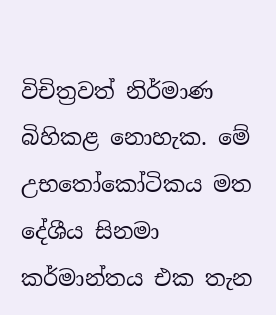විචිත්‍රවත් නිර්මාණ බිහිකළ නොහැක. මේ උභතෝකෝටිකය මත දේශීය සිනමා කර්මාන්තය එක තැන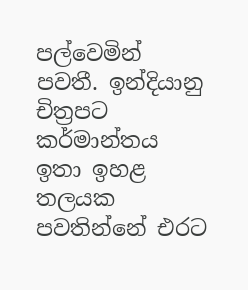පල්වෙමින් පවතී. ඉන්දියානු චිත්‍රපට කර්මාන්තය ඉතා ඉහළ තලයක පවතින්නේ එරට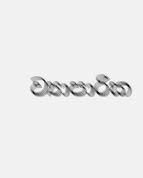ව්‍යාපාරික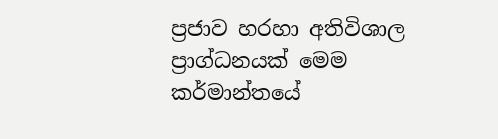ප්‍රජාව හරහා අතිවිශාල ප්‍රාග්ධනයක් මෙම කර්මාන්තයේ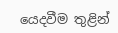යෙදවීම තුළින්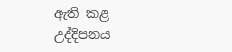ඇති කළ උද්දිපනය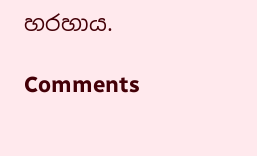හරහාය.

Comments